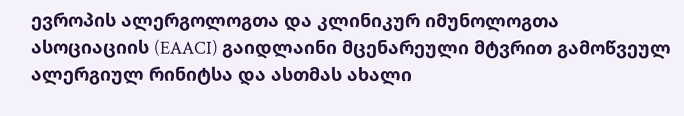ევროპის ალერგოლოგთა და კლინიკურ იმუნოლოგთა ასოციაციის (EAACI) გაიდლაინი მცენარეული მტვრით გამოწვეულ ალერგიულ რინიტსა და ასთმას ახალი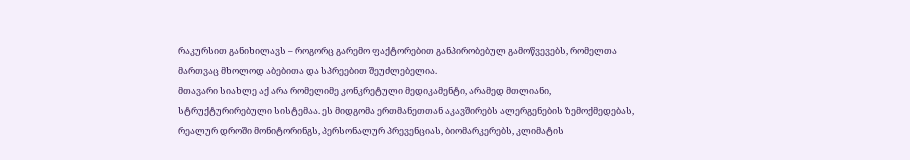რაკურსით განიხილავს – როგორც გარემო ფაქტორებით განპირობებულ გამოწვევებს, რომელთა მართვაც მხოლოდ აბებითა და სპრეებით შეუძლებელია.
მთავარი სიახლე აქ არა რომელიმე კონკრეტული მედიკამენტი, არამედ მთლიანი, სტრუქტურირებული სისტემაა. ეს მიდგომა ერთმანეთთან აკავშირებს ალერგენების ზემოქმედებას, რეალურ დროში მონიტორინგს, პერსონალურ პრევენციას, ბიომარკერებს, კლიმატის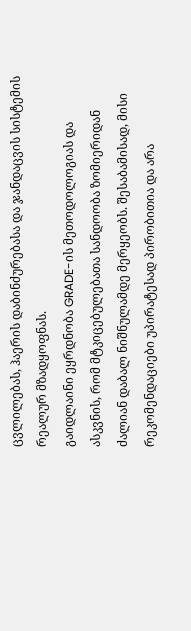ცვლილებას, ჰაერის დაბინძურებასა და ჯანდაცვის სისტემის რეალურ მზადყოფნას.
გაიდლაინი ეყრდნობა GRADE-ის მეთოდოლოგიას და ასკვნის, რომ მტკიცებულებათა სანდოობა ზომიერიდან ძალიან დაბალ ნიშნულამდე მერყეობს. შესაბამისად, მისი რეკომენდაციები უპირატესად პირობითია და არა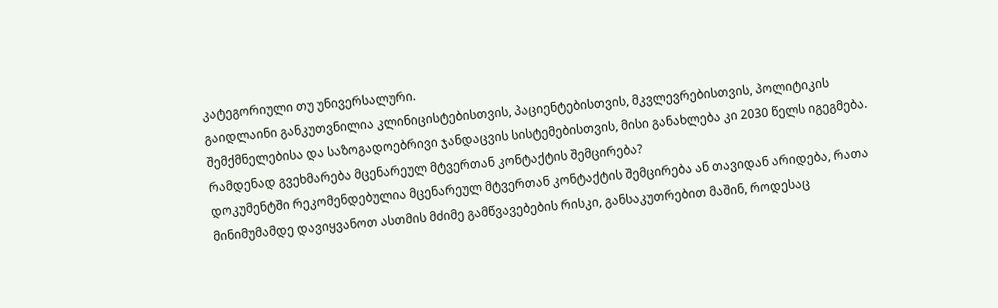კატეგორიული თუ უნივერსალური.
გაიდლაინი განკუთვნილია კლინიცისტებისთვის, პაციენტებისთვის, მკვლევრებისთვის, პოლიტიკის შემქმნელებისა და საზოგადოებრივი ჯანდაცვის სისტემებისთვის, მისი განახლება კი 2030 წელს იგეგმება.
რამდენად გვეხმარება მცენარეულ მტვერთან კონტაქტის შემცირება?
დოკუმენტში რეკომენდებულია მცენარეულ მტვერთან კონტაქტის შემცირება ან თავიდან არიდება, რათა მინიმუმამდე დავიყვანოთ ასთმის მძიმე გამწვავებების რისკი, განსაკუთრებით მაშინ, როდესაც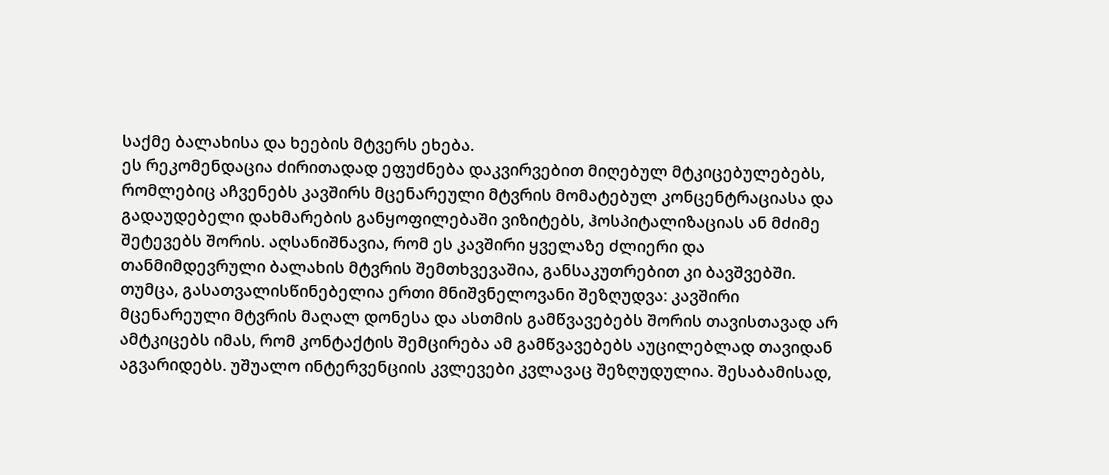საქმე ბალახისა და ხეების მტვერს ეხება.
ეს რეკომენდაცია ძირითადად ეფუძნება დაკვირვებით მიღებულ მტკიცებულებებს, რომლებიც აჩვენებს კავშირს მცენარეული მტვრის მომატებულ კონცენტრაციასა და გადაუდებელი დახმარების განყოფილებაში ვიზიტებს, ჰოსპიტალიზაციას ან მძიმე შეტევებს შორის. აღსანიშნავია, რომ ეს კავშირი ყველაზე ძლიერი და თანმიმდევრული ბალახის მტვრის შემთხვევაშია, განსაკუთრებით კი ბავშვებში.
თუმცა, გასათვალისწინებელია ერთი მნიშვნელოვანი შეზღუდვა: კავშირი მცენარეული მტვრის მაღალ დონესა და ასთმის გამწვავებებს შორის თავისთავად არ ამტკიცებს იმას, რომ კონტაქტის შემცირება ამ გამწვავებებს აუცილებლად თავიდან აგვარიდებს. უშუალო ინტერვენციის კვლევები კვლავაც შეზღუდულია. შესაბამისად,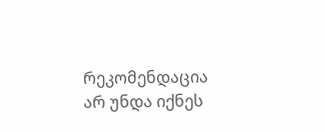რეკომენდაცია არ უნდა იქნეს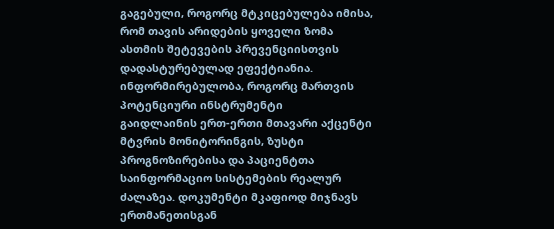გაგებული, როგორც მტკიცებულება იმისა, რომ თავის არიდების ყოველი ზომა ასთმის შეტევების პრევენციისთვის დადასტურებულად ეფექტიანია.
ინფორმირებულობა, როგორც მართვის პოტენციური ინსტრუმენტი
გაიდლაინის ერთ-ერთი მთავარი აქცენტი მტვრის მონიტორინგის, ზუსტი პროგნოზირებისა და პაციენტთა საინფორმაციო სისტემების რეალურ ძალაზეა. დოკუმენტი მკაფიოდ მიჯნავს ერთმანეთისგან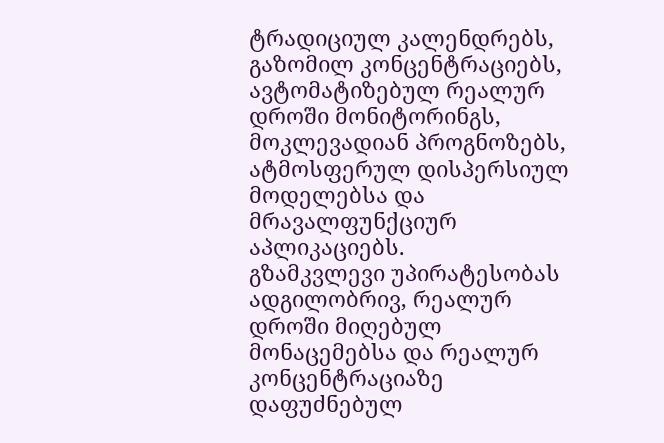ტრადიციულ კალენდრებს, გაზომილ კონცენტრაციებს, ავტომატიზებულ რეალურ დროში მონიტორინგს, მოკლევადიან პროგნოზებს, ატმოსფერულ დისპერსიულ მოდელებსა და მრავალფუნქციურ აპლიკაციებს.
გზამკვლევი უპირატესობას ადგილობრივ, რეალურ დროში მიღებულ მონაცემებსა და რეალურ კონცენტრაციაზე დაფუძნებულ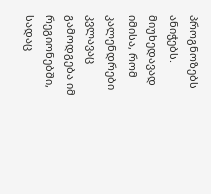პროგნოზებს ანიჭებს. მიუხედავად იმისა, რომ კალენდრები კვლავაც გამოდგება იმ რეგიონებში, სადაც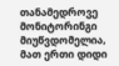თანამედროვე მონიტორინგი მიუწვდომელია, მათ ერთი დიდი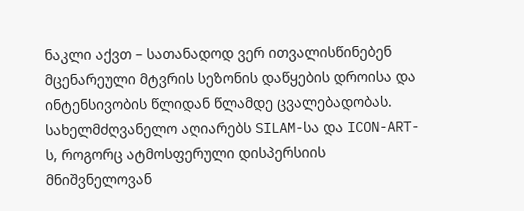ნაკლი აქვთ – სათანადოდ ვერ ითვალისწინებენ მცენარეული მტვრის სეზონის დაწყების დროისა და ინტენსივობის წლიდან წლამდე ცვალებადობას.
სახელმძღვანელო აღიარებს SILAM-სა და ICON-ART-ს, როგორც ატმოსფერული დისპერსიის მნიშვნელოვან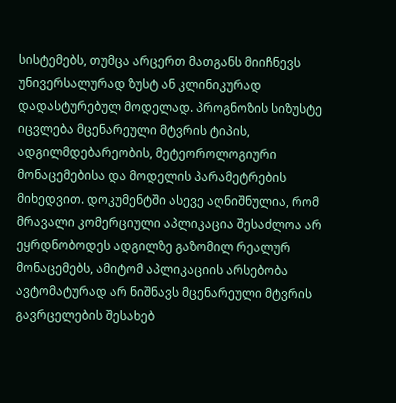სისტემებს, თუმცა არცერთ მათგანს მიიჩნევს უნივერსალურად ზუსტ ან კლინიკურად დადასტურებულ მოდელად. პროგნოზის სიზუსტე იცვლება მცენარეული მტვრის ტიპის, ადგილმდებარეობის, მეტეოროლოგიური მონაცემებისა და მოდელის პარამეტრების მიხედვით. დოკუმენტში ასევე აღნიშნულია, რომ მრავალი კომერციული აპლიკაცია შესაძლოა არ ეყრდნობოდეს ადგილზე გაზომილ რეალურ მონაცემებს, ამიტომ აპლიკაციის არსებობა ავტომატურად არ ნიშნავს მცენარეული მტვრის გავრცელების შესახებ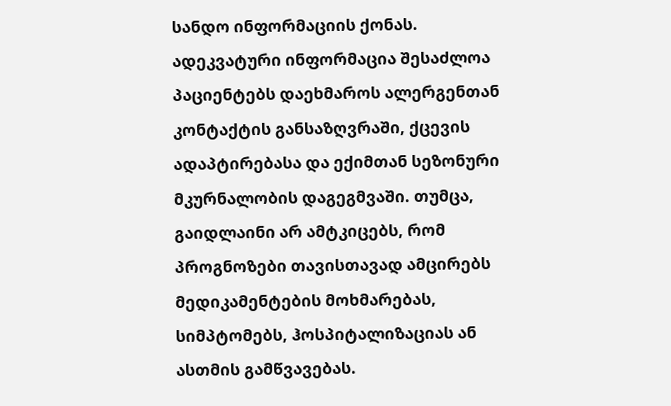სანდო ინფორმაციის ქონას.
ადეკვატური ინფორმაცია შესაძლოა პაციენტებს დაეხმაროს ალერგენთან კონტაქტის განსაზღვრაში, ქცევის ადაპტირებასა და ექიმთან სეზონური მკურნალობის დაგეგმვაში. თუმცა, გაიდლაინი არ ამტკიცებს, რომ პროგნოზები თავისთავად ამცირებს მედიკამენტების მოხმარებას, სიმპტომებს, ჰოსპიტალიზაციას ან ასთმის გამწვავებას.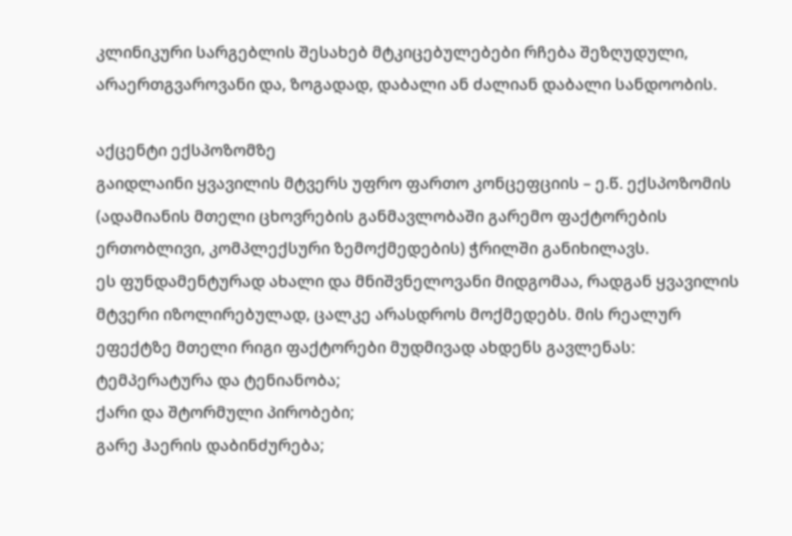კლინიკური სარგებლის შესახებ მტკიცებულებები რჩება შეზღუდული, არაერთგვაროვანი და, ზოგადად, დაბალი ან ძალიან დაბალი სანდოობის.

აქცენტი ექსპოზომზე
გაიდლაინი ყვავილის მტვერს უფრო ფართო კონცეფციის – ე.წ. ექსპოზომის (ადამიანის მთელი ცხოვრების განმავლობაში გარემო ფაქტორების ერთობლივი, კომპლექსური ზემოქმედების) ჭრილში განიხილავს.
ეს ფუნდამენტურად ახალი და მნიშვნელოვანი მიდგომაა, რადგან ყვავილის მტვერი იზოლირებულად, ცალკე არასდროს მოქმედებს. მის რეალურ ეფექტზე მთელი რიგი ფაქტორები მუდმივად ახდენს გავლენას:
ტემპერატურა და ტენიანობა;
ქარი და შტორმული პირობები;
გარე ჰაერის დაბინძურება;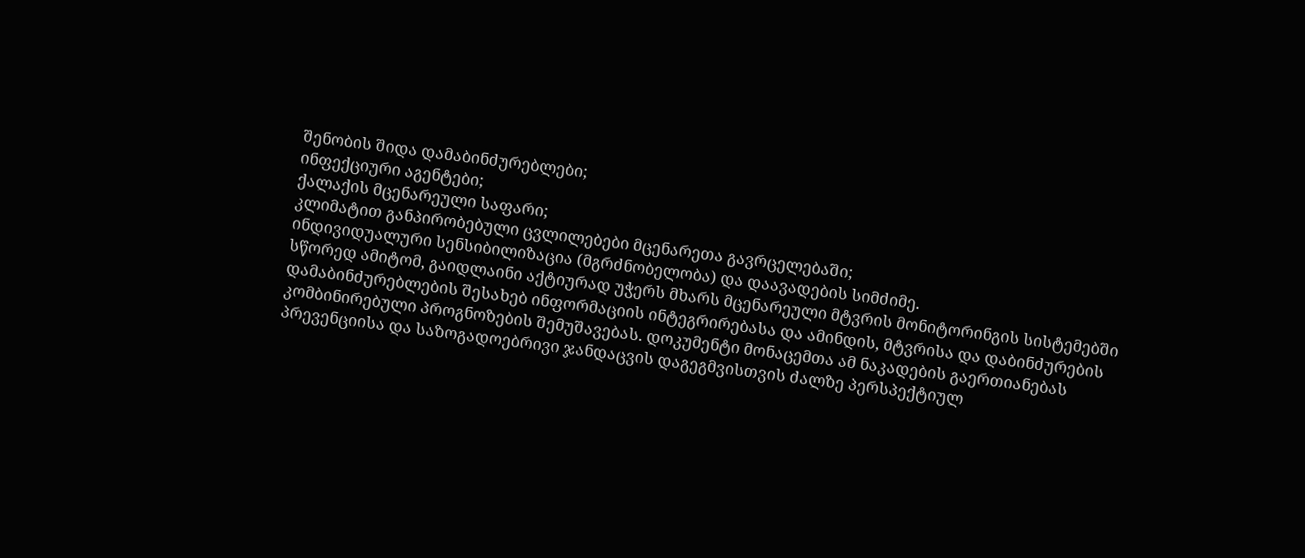შენობის შიდა დამაბინძურებლები;
ინფექციური აგენტები;
ქალაქის მცენარეული საფარი;
კლიმატით განპირობებული ცვლილებები მცენარეთა გავრცელებაში;
ინდივიდუალური სენსიბილიზაცია (მგრძნობელობა) და დაავადების სიმძიმე.
სწორედ ამიტომ, გაიდლაინი აქტიურად უჭერს მხარს მცენარეული მტვრის მონიტორინგის სისტემებში დამაბინძურებლების შესახებ ინფორმაციის ინტეგრირებასა და ამინდის, მტვრისა და დაბინძურების კომბინირებული პროგნოზების შემუშავებას. დოკუმენტი მონაცემთა ამ ნაკადების გაერთიანებას პრევენციისა და საზოგადოებრივი ჯანდაცვის დაგეგმვისთვის ძალზე პერსპექტიულ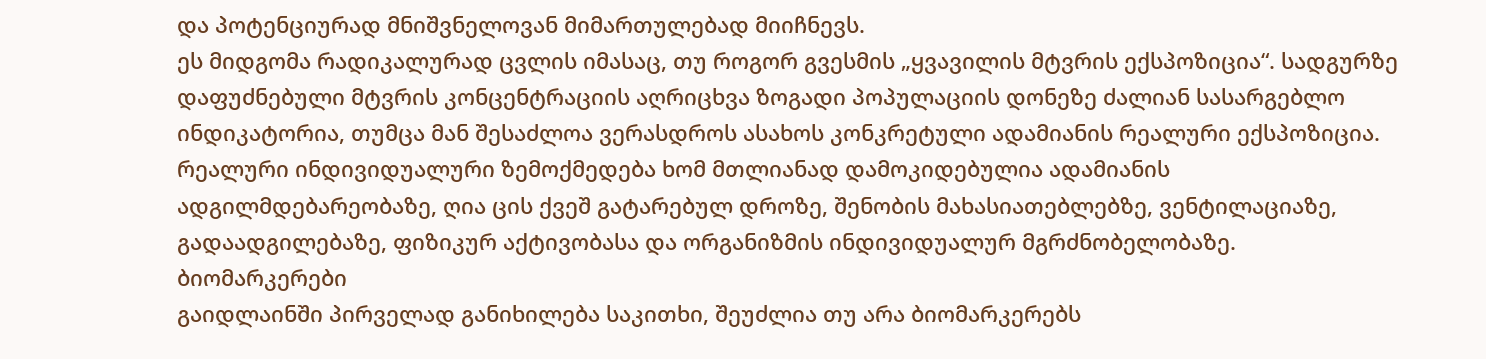და პოტენციურად მნიშვნელოვან მიმართულებად მიიჩნევს.
ეს მიდგომა რადიკალურად ცვლის იმასაც, თუ როგორ გვესმის „ყვავილის მტვრის ექსპოზიცია“. სადგურზე დაფუძნებული მტვრის კონცენტრაციის აღრიცხვა ზოგადი პოპულაციის დონეზე ძალიან სასარგებლო ინდიკატორია, თუმცა მან შესაძლოა ვერასდროს ასახოს კონკრეტული ადამიანის რეალური ექსპოზიცია. რეალური ინდივიდუალური ზემოქმედება ხომ მთლიანად დამოკიდებულია ადამიანის ადგილმდებარეობაზე, ღია ცის ქვეშ გატარებულ დროზე, შენობის მახასიათებლებზე, ვენტილაციაზე, გადაადგილებაზე, ფიზიკურ აქტივობასა და ორგანიზმის ინდივიდუალურ მგრძნობელობაზე.
ბიომარკერები
გაიდლაინში პირველად განიხილება საკითხი, შეუძლია თუ არა ბიომარკერებს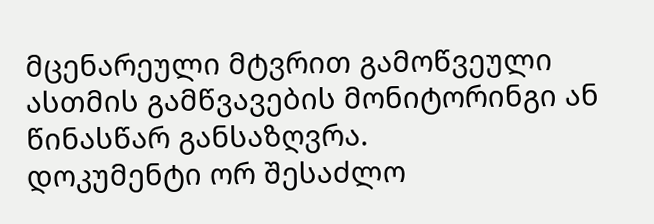მცენარეული მტვრით გამოწვეული ასთმის გამწვავების მონიტორინგი ან წინასწარ განსაზღვრა.
დოკუმენტი ორ შესაძლო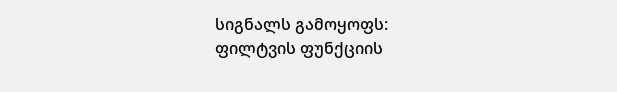სიგნალს გამოყოფს:
ფილტვის ფუნქციის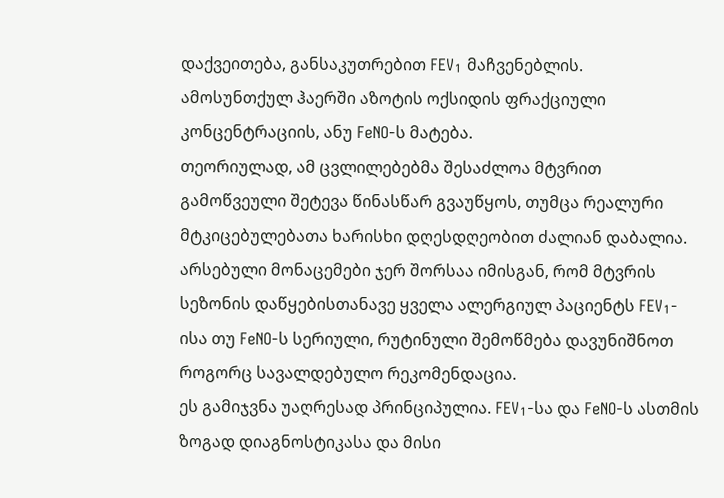დაქვეითება, განსაკუთრებით FEV₁ მაჩვენებლის.
ამოსუნთქულ ჰაერში აზოტის ოქსიდის ფრაქციული კონცენტრაციის, ანუ FeNO-ს მატება.
თეორიულად, ამ ცვლილებებმა შესაძლოა მტვრით გამოწვეული შეტევა წინასწარ გვაუწყოს, თუმცა რეალური მტკიცებულებათა ხარისხი დღესდღეობით ძალიან დაბალია. არსებული მონაცემები ჯერ შორსაა იმისგან, რომ მტვრის სეზონის დაწყებისთანავე ყველა ალერგიულ პაციენტს FEV₁-ისა თუ FeNO-ს სერიული, რუტინული შემოწმება დავუნიშნოთ როგორც სავალდებულო რეკომენდაცია.
ეს გამიჯვნა უაღრესად პრინციპულია. FEV₁-სა და FeNO-ს ასთმის ზოგად დიაგნოსტიკასა და მისი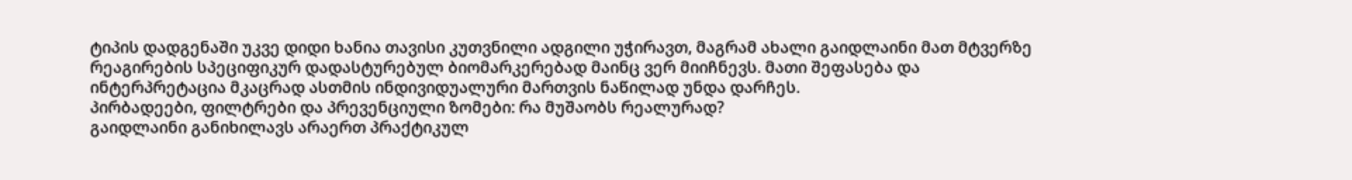ტიპის დადგენაში უკვე დიდი ხანია თავისი კუთვნილი ადგილი უჭირავთ, მაგრამ ახალი გაიდლაინი მათ მტვერზე რეაგირების სპეციფიკურ დადასტურებულ ბიომარკერებად მაინც ვერ მიიჩნევს. მათი შეფასება და ინტერპრეტაცია მკაცრად ასთმის ინდივიდუალური მართვის ნაწილად უნდა დარჩეს.
პირბადეები, ფილტრები და პრევენციული ზომები: რა მუშაობს რეალურად?
გაიდლაინი განიხილავს არაერთ პრაქტიკულ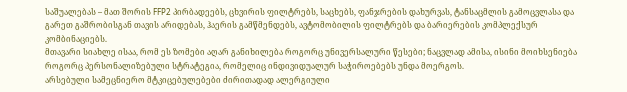საშუალებას – მათ შორის FFP2 პირბადეებს, ცხვირის ფილტრებს, საცხებს, ფანჯრების დახურვას, ტანსაცმლის გამოცვლასა და გარეთ გაშრობისგან თავის არიდებას, ჰაერის გამწმენდებს, ავტომობილის ფილტრებს და ბარიერების კომპლექსურ კომბინაციებს.
მთავარი სიახლე ისაა, რომ ეს ზომები აღარ განიხილება როგორც უნივერსალური წესები; ნაცვლად ამისა, ისინი მოიხსენიება როგორც პერსონალიზებული სტრატეგია, რომელიც ინდივიდუალურ საჭიროებებს უნდა მოერგოს.
არსებული სამეცნიერო მტკიცებულებები ძირითადად ალერგიული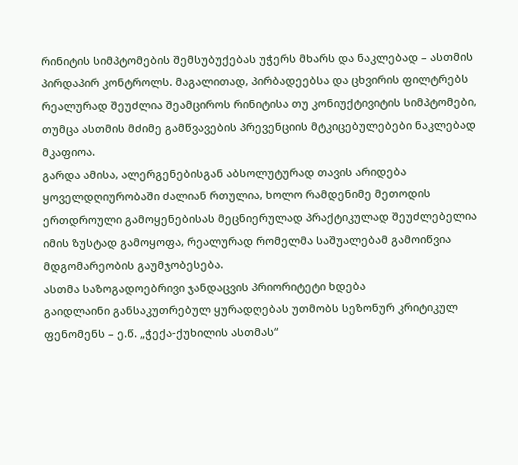რინიტის სიმპტომების შემსუბუქებას უჭერს მხარს და ნაკლებად – ასთმის პირდაპირ კონტროლს. მაგალითად, პირბადეებსა და ცხვირის ფილტრებს რეალურად შეუძლია შეამციროს რინიტისა თუ კონიუქტივიტის სიმპტომები, თუმცა ასთმის მძიმე გამწვავების პრევენციის მტკიცებულებები ნაკლებად მკაფიოა.
გარდა ამისა, ალერგენებისგან აბსოლუტურად თავის არიდება ყოველდღიურობაში ძალიან რთულია, ხოლო რამდენიმე მეთოდის ერთდროული გამოყენებისას მეცნიერულად პრაქტიკულად შეუძლებელია იმის ზუსტად გამოყოფა, რეალურად რომელმა საშუალებამ გამოიწვია მდგომარეობის გაუმჯობესება.
ასთმა საზოგადოებრივი ჯანდაცვის პრიორიტეტი ხდება
გაიდლაინი განსაკუთრებულ ყურადღებას უთმობს სეზონურ კრიტიკულ ფენომენს – ე.წ. „ჭექა-ქუხილის ასთმას“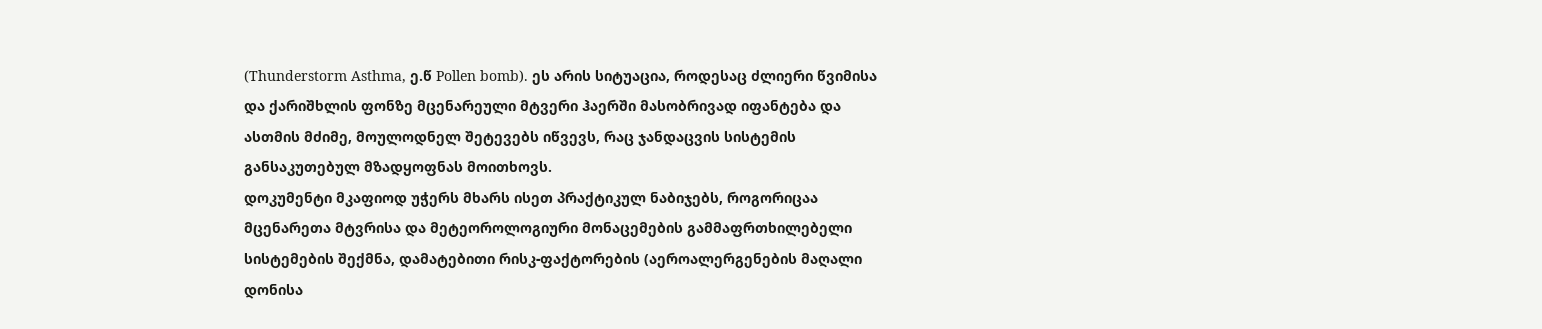(Thunderstorm Asthma, ე.წ Pollen bomb). ეს არის სიტუაცია, როდესაც ძლიერი წვიმისა და ქარიშხლის ფონზე მცენარეული მტვერი ჰაერში მასობრივად იფანტება და ასთმის მძიმე, მოულოდნელ შეტევებს იწვევს, რაც ჯანდაცვის სისტემის განსაკუთებულ მზადყოფნას მოითხოვს.
დოკუმენტი მკაფიოდ უჭერს მხარს ისეთ პრაქტიკულ ნაბიჯებს, როგორიცაა მცენარეთა მტვრისა და მეტეოროლოგიური მონაცემების გამმაფრთხილებელი სისტემების შექმნა, დამატებითი რისკ-ფაქტორების (აეროალერგენების მაღალი დონისა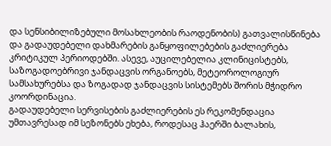და სენსიბილიზებული მოსახლეობის რაოდენობის) გათვალისწინება და გადაუდებელი დახმარების განყოფილებების გაძლიერება კრიტიკულ პერიოდებში. ასევე, აუცილებელია კლინიცისტებს, საზოგადოებრივი ჯანდაცვის ორგანოებს, მეტეოროლოგიურ სამსახურებსა და ზოგადად ჯანდაცვის სისტემებს შორის მჭიდრო კოორდინაცია.
გადაუდებელი სერვისების გაძლიერების ეს რეკომენდაცია უმთავრესად იმ სეზონებს ეხება, როდესაც ჰაერში ბალახის,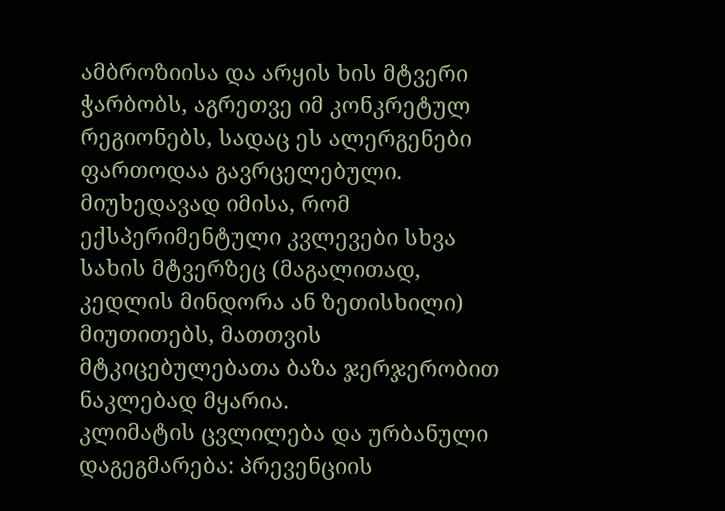ამბროზიისა და არყის ხის მტვერი ჭარბობს, აგრეთვე იმ კონკრეტულ რეგიონებს, სადაც ეს ალერგენები ფართოდაა გავრცელებული. მიუხედავად იმისა, რომ ექსპერიმენტული კვლევები სხვა სახის მტვერზეც (მაგალითად, კედლის მინდორა ან ზეთისხილი) მიუთითებს, მათთვის მტკიცებულებათა ბაზა ჯერჯერობით ნაკლებად მყარია.
კლიმატის ცვლილება და ურბანული დაგეგმარება: პრევენციის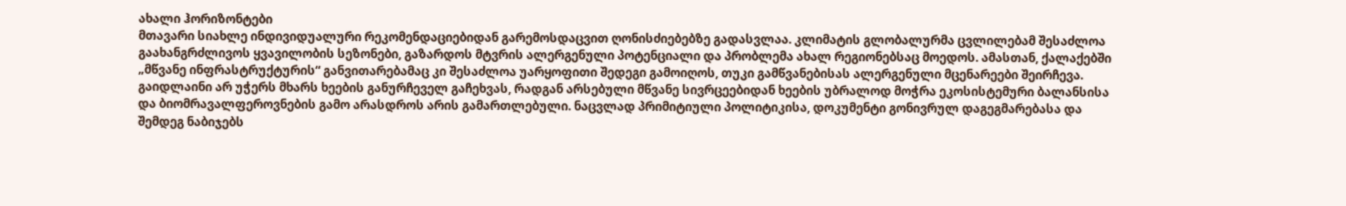ახალი ჰორიზონტები
მთავარი სიახლე ინდივიდუალური რეკომენდაციებიდან გარემოსდაცვით ღონისძიებებზე გადასვლაა. კლიმატის გლობალურმა ცვლილებამ შესაძლოა გაახანგრძლივოს ყვავილობის სეზონები, გაზარდოს მტვრის ალერგენული პოტენციალი და პრობლემა ახალ რეგიონებსაც მოედოს. ამასთან, ქალაქებში „მწვანე ინფრასტრუქტურის“ განვითარებამაც კი შესაძლოა უარყოფითი შედეგი გამოიღოს, თუკი გამწვანებისას ალერგენული მცენარეები შეირჩევა.
გაიდლაინი არ უჭერს მხარს ხეების განურჩეველ გაჩეხვას, რადგან არსებული მწვანე სივრცეებიდან ხეების უბრალოდ მოჭრა ეკოსისტემური ბალანსისა და ბიომრავალფეროვნების გამო არასდროს არის გამართლებული. ნაცვლად პრიმიტიული პოლიტიკისა, დოკუმენტი გონივრულ დაგეგმარებასა და შემდეგ ნაბიჯებს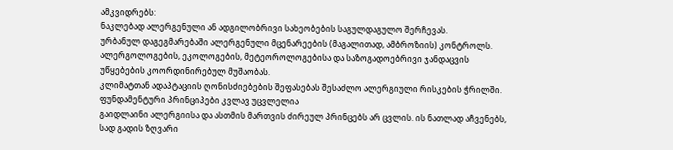ამკვიდრებს:
ნაკლებად ალერგენული ან ადგილობრივი სახეობების საგულდაგულო შერჩევას.
ურბანულ დაგეგმარებაში ალერგენული მცენარეების (მაგალითად, ამბროზიის) კონტროლს.
ალერგოლოგების, ეკოლოგების, მეტეოროლოგებისა და საზოგადოებრივი ჯანდაცვის უწყებების კოორდინირებულ მუშაობას.
კლიმატთან ადაპტაციის ღონისძიებების შეფასებას შესაძლო ალერგიული რისკების ჭრილში.
ფუნდამენტური პრინციპები კვლავ უცვლელია
გაიდლაინი ალერგიისა და ასთმის მართვის ძირეულ პრინცებს არ ცვლის. ის ნათლად აჩვენებს, სად გადის ზღვარი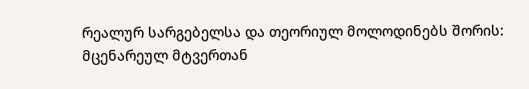რეალურ სარგებელსა და თეორიულ მოლოდინებს შორის:
მცენარეულ მტვერთან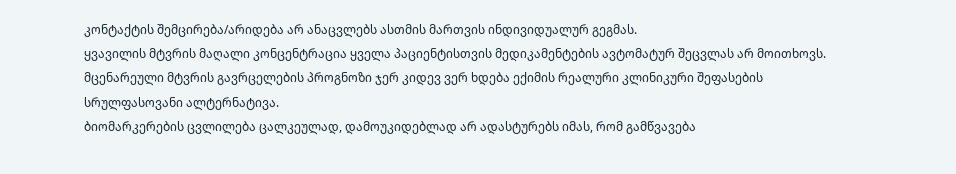კონტაქტის შემცირება/არიდება არ ანაცვლებს ასთმის მართვის ინდივიდუალურ გეგმას.
ყვავილის მტვრის მაღალი კონცენტრაცია ყველა პაციენტისთვის მედიკამენტების ავტომატურ შეცვლას არ მოითხოვს.
მცენარეული მტვრის გავრცელების პროგნოზი ჯერ კიდევ ვერ ხდება ექიმის რეალური კლინიკური შეფასების სრულფასოვანი ალტერნატივა.
ბიომარკერების ცვლილება ცალკეულად, დამოუკიდებლად არ ადასტურებს იმას, რომ გამწვავება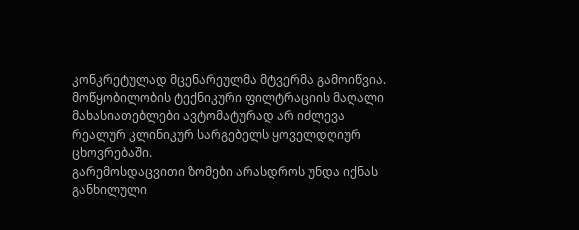კონკრეტულად მცენარეულმა მტვერმა გამოიწვია.
მოწყობილობის ტექნიკური ფილტრაციის მაღალი მახასიათებლები ავტომატურად არ იძლევა რეალურ კლინიკურ სარგებელს ყოველდღიურ ცხოვრებაში.
გარემოსდაცვითი ზომები არასდროს უნდა იქნას განხილული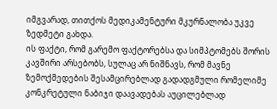იმგვარად, თითქოს მედიკამენტური მკურნალობა უკვე ზედმეტი გახდა.
ის ფაქტი, რომ გარემო ფაქტორებსა და სიმპტომებს შორის კავშირი არსებობს, სულაც არ ნიშნავს, რომ მავნე ზემოქმედების შესამცირებლად გადადგმული რომელიმე კონკრეტული ნაბიჯი დაავადებას აუცილებლად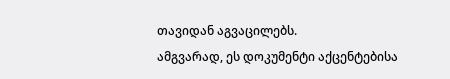თავიდან აგვაცილებს.
ამგვარად, ეს დოკუმენტი აქცენტებისა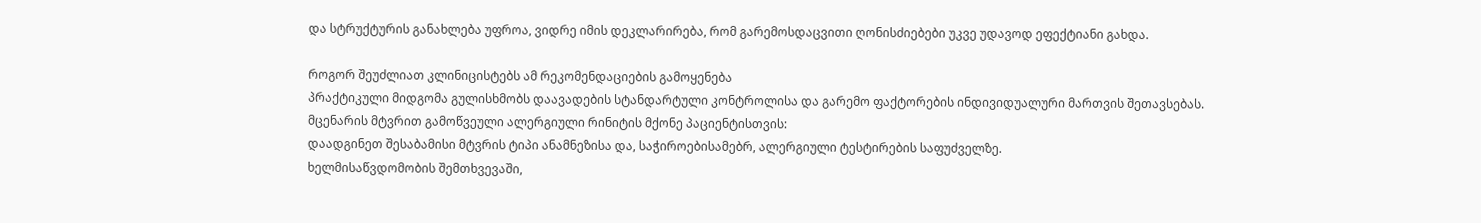და სტრუქტურის განახლება უფროა, ვიდრე იმის დეკლარირება, რომ გარემოსდაცვითი ღონისძიებები უკვე უდავოდ ეფექტიანი გახდა.

როგორ შეუძლიათ კლინიცისტებს ამ რეკომენდაციების გამოყენება
პრაქტიკული მიდგომა გულისხმობს დაავადების სტანდარტული კონტროლისა და გარემო ფაქტორების ინდივიდუალური მართვის შეთავსებას.
მცენარის მტვრით გამოწვეული ალერგიული რინიტის მქონე პაციენტისთვის:
დაადგინეთ შესაბამისი მტვრის ტიპი ანამნეზისა და, საჭიროებისამებრ, ალერგიული ტესტირების საფუძველზე.
ხელმისაწვდომობის შემთხვევაში,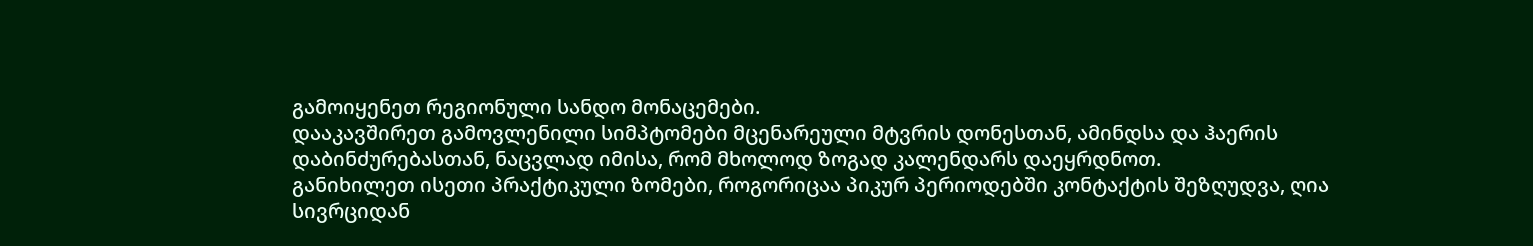გამოიყენეთ რეგიონული სანდო მონაცემები.
დააკავშირეთ გამოვლენილი სიმპტომები მცენარეული მტვრის დონესთან, ამინდსა და ჰაერის დაბინძურებასთან, ნაცვლად იმისა, რომ მხოლოდ ზოგად კალენდარს დაეყრდნოთ.
განიხილეთ ისეთი პრაქტიკული ზომები, როგორიცაა პიკურ პერიოდებში კონტაქტის შეზღუდვა, ღია სივრციდან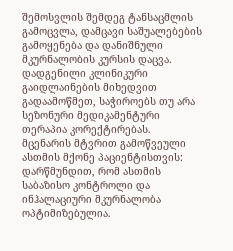შემოსვლის შემდეგ ტანსაცმლის გამოცვლა, დამცავი საშუალებების გამოყენება და დანიშნული მკურნალობის კურსის დაცვა.
დადგენილი კლინიკური გაიდლაინების მიხედვით გადაამოწმეთ, საჭიროებს თუ არა სეზონური მედიკამენტური თერაპია კორექტირებას.
მცენარის მტვრით გამოწვეული ასთმის მქონე პაციენტისთვის:
დარწმუნდით, რომ ასთმის საბაზისო კონტროლი და ინჰალაციური მკურნალობა ოპტიმიზებულია.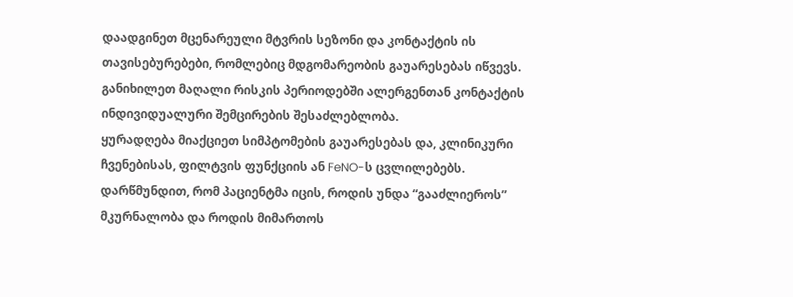დაადგინეთ მცენარეული მტვრის სეზონი და კონტაქტის ის თავისებურებები, რომლებიც მდგომარეობის გაუარესებას იწვევს.
განიხილეთ მაღალი რისკის პერიოდებში ალერგენთან კონტაქტის ინდივიდუალური შემცირების შესაძლებლობა.
ყურადღება მიაქციეთ სიმპტომების გაუარესებას და, კლინიკური ჩვენებისას, ფილტვის ფუნქციის ან FeNO-ს ცვლილებებს.
დარწმუნდით, რომ პაციენტმა იცის, როდის უნდა “გააძლიეროს” მკურნალობა და როდის მიმართოს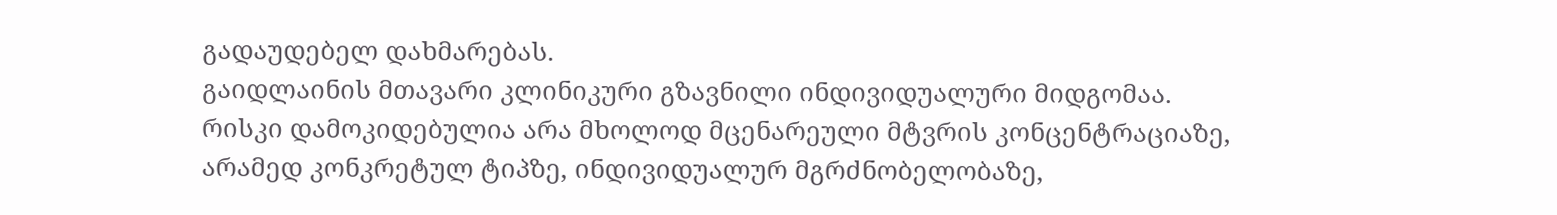გადაუდებელ დახმარებას.
გაიდლაინის მთავარი კლინიკური გზავნილი ინდივიდუალური მიდგომაა. რისკი დამოკიდებულია არა მხოლოდ მცენარეული მტვრის კონცენტრაციაზე, არამედ კონკრეტულ ტიპზე, ინდივიდუალურ მგრძნობელობაზე,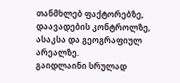თანმხლებ ფაქტორებზე, დაავადების კონტროლზე, ასაკსა და გეოგრაფიულ არეალზე.
გაიდლაინი სრულად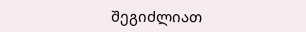შეგიძლიათ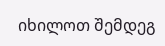იხილოთ შემდეგ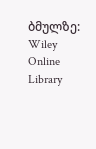ბმულზე: Wiley Online Library